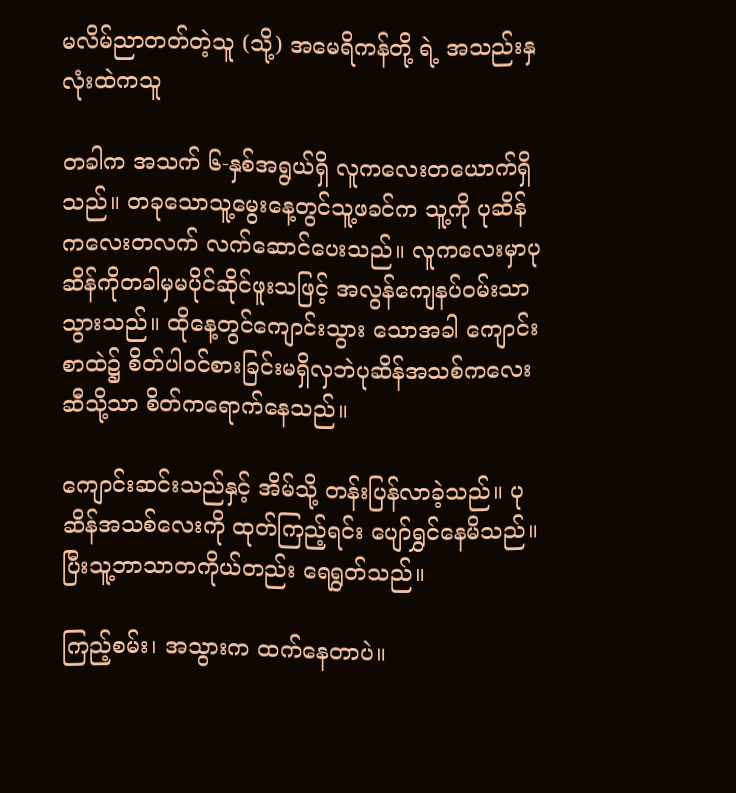မလိမ်ညာတတ်တဲ့သူ (သို့) အမေရိကန်တို့ ရဲ့ အသည်းနှလုံးထဲကသူ

တခါက အသက် ၆-နှစ်အရွယ်ရှိ လူကလေးတယောက်ရှိသည်။ တခုသောသူ့မွေးနေ့တွင်သူ့ဖခင်က သူ့ကို ပုဆိန်ကလေးတလက် လက်ဆောင်ပေးသည်။ လူကလေးမှာပုဆိန်ကိုတခါမှမပိုင်ဆိုင်ဖူးသဖြင့် အလွန်ကျေနပ်ဝမ်းသာသွားသည်။ ထိုနေ့တွင်ကျောင်းသွား သောအခါ ကျောင်းစာထဲ၌ စိတ်ပါဝင်စားခြင်းမရှိလှဘဲပုဆိန်အသစ်ကလေးဆီသို့သာ စိတ်ကရောက်နေသည်။

ကျောင်းဆင်းသည်နှင့် အိမ်သို့ တန်းပြန်လာခဲ့သည်။ ပုဆိန်အသစ်လေးကို ထုတ်ကြည့်ရင်း ပျော်ရွှင်နေမိသည်။ ပြီးသူ့ဘာသာတကိုယ်တည်း ရေရွတ်သည်။

ကြည့်စမ်း၊ အသွားက ထက်နေတာပဲ။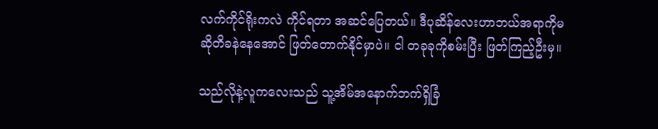လက်ကိုင်ရိုးကလဲ ကိုင်ရတာ အဆင်ပြေတယ်။ ဒီပုဆိန်လေးဟာဘယ်အရာကိုမဆိုတိခနဲနေအောင် ဖြတ်တောက်နိုင်မှာပဲ။ ငါ တခုခုကိုစမ်းပြီး ဖြတ်ကြည့်ဦးမှ။

သည်လိုနဲ့လူကလေးသည် သူ့အိမ်အနောက်ဘက်ရှိခြံ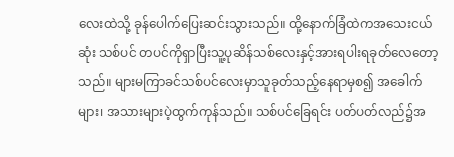လေးထဲသို့ ခုန်ပေါက်ပြေးဆင်းသွားသည်။ ထို့နောက်ခြံထဲကအသေးငယ်ဆုံး သစ်ပင် တပင်ကိုရှာပြီးသူ့ပုဆိန်သစ်လေးနှင့်အားရပါးရခုတ်လေတော့သည်။ များမကြာခင်သစ်ပင်လေးမှာသူခုတ်သည့်နေရာမှစ၍ အခေါက်များ၊ အသားများပဲ့ထွက်ကုန်သည်။ သစ်ပင်ခြေရင်း ပတ်ပတ်လည်၌အ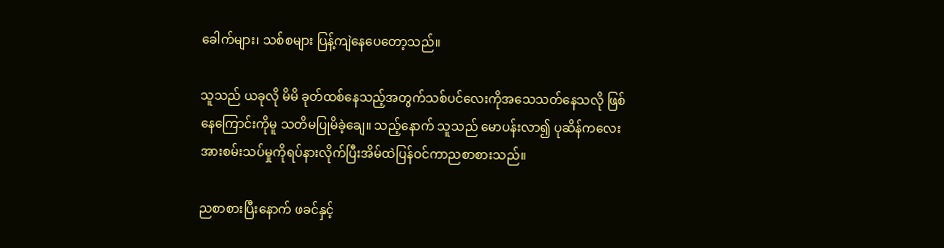ခေါက်များ၊ သစ်စများ ပြန့်ကျဲနေပေတော့သည်။

သူသည် ယခုလို မိမိ ခုတ်ထစ်နေသည့်အတွက်သစ်ပင်လေးကိုအသေသတ်နေသလို ဖြစ်နေကြောင်းကိုမူ သတိမပြုမိခဲ့ချေ။ သည့်နောက် သူသည် မောပန်းလာ၍ ပုဆိန်ကလေးအားစမ်းသပ်မှုကိုရပ်နားလိုက်ပြီးအိမ်ထဲပြန်ဝင်ကာညစာစားသည်။

ညစာစားပြီးနောက် ဖခင်နှင့်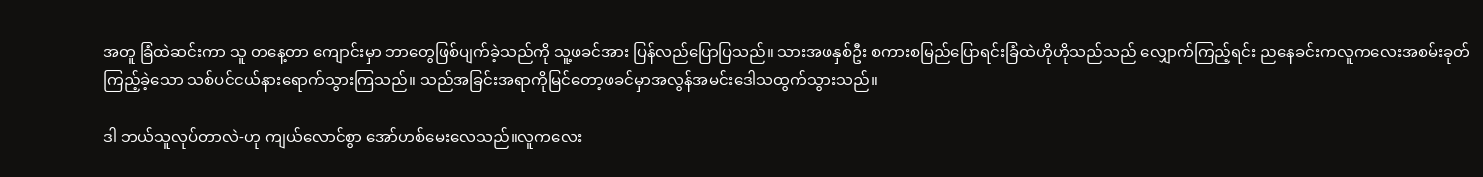အတူ ခြံထဲဆင်းကာ သူ တနေ့တာ ကျောင်းမှာ ဘာတွေဖြစ်ပျက်ခဲ့သည်ကို သူ့ဖခင်အား ပြန်လည်ပြောပြသည်။ သားအဖနှစ်ဦး စကားစမြည်ပြောရင်းခြံထဲဟိုဟိုသည်သည် လျှောက်ကြည့်ရင်း ညနေခင်းကလူကလေးအစမ်းခုတ်ကြည့်ခဲ့သော သစ်ပင်ငယ်နားရောက်သွားကြသည်။ သည်အခြင်းအရာကိုမြင်တော့ဖခင်မှာအလွန်အမင်းဒေါသထွက်သွားသည်။

ဒါ ဘယ်သူလုပ်တာလဲ-ဟု ကျယ်လောင်စွာ အော်ဟစ်မေးလေသည်။လူကလေး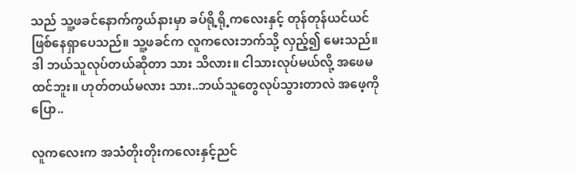သည် သူ့ဖခင်နောက်ကွယ်နားမှာ ခပ်ရို့ရို့ကလေးနှင့် တုန်တုန်ယင်ယင် ဖြစ်နေရှာပေသည်။ သူ့ဖခင်က လူကလေးဘက်သို့ လှည့်၍ မေးသည်။ဒါ ဘယ်သူလုပ်တယ်ဆိုတာ သား သိလား။ ငါသားလုပ်မယ်လို့ အဖေမထင်ဘူး။ ဟုတ်တယ်မလား သား..ဘယ်သူတွေလုပ်သွားတာလဲ အဖေ့ကိုပြော..

လူကလေးက အသံတိုးတိုးကလေးနှင့်ညင်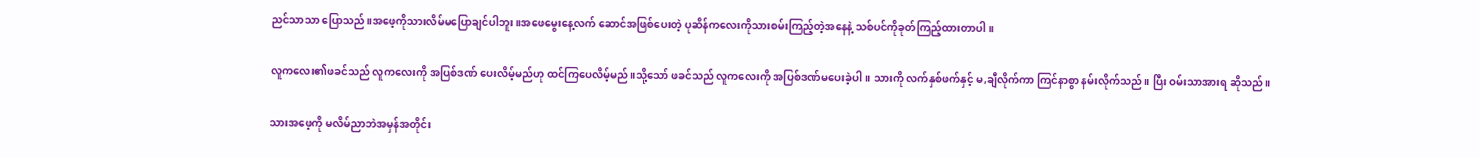ညင်သာသာ ပြောသည်။အဖေ့ကိုသားလိမ်မပြောချင်ပါဘူး။အဖေမွေးနေ့လက် ဆောင်အဖြစ်ပေးတဲ့ ပုဆိန်ကလေးကိုသားစမ်းကြည့်တဲ့အနေနဲ့ သစ်ပင်ကိုခုတ်ကြည့်ထားတာပါ။

လူကလေး၏ဖခင်သည် လူကလေးကို အပြစ်ဒဏ် ပေးလိမ့်မည်ဟု ထင်ကြပေလိမ့်မည်။သို့သော် ဖခင်သည် လူကလေးကို အပြစ်ဒဏ်မပေးခဲ့ပါ။ သားကို လက်နှစ်ဖက်နှင့် မ,ချီလိုက်ကာ ကြင်နာစွာ နမ်းလိုက်သည်။ ပြီး ဝမ်းသာအားရ ဆိုသည်။

သားအဖေ့ကို မလိမ်ညာဘဲအမှန်အတိုင်း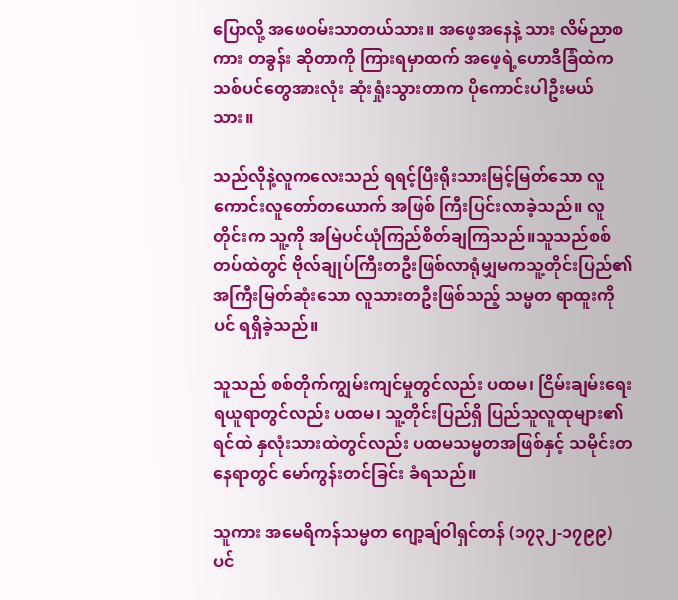ပြောလို့ အဖေဝမ်းသာတယ်သား။ အဖေ့အနေနဲ့ သား လိမ်ညာစကား တခွန်း ဆိုတာကို ကြားရမှာထက် အဖေ့ရဲ့ဟောဒီခြံထဲကသစ်ပင်တွေအားလုံး ဆုံးရှုံးသွားတာက ပိုကောင်းပါဦးမယ်သား။

သည်လိုနဲ့လူကလေးသည် ရရင့်ပြီးရိုးသားမြင့်မြတ်သော လူကောင်းလူတော်တယောက် အဖြစ် ကြီးပြင်းလာခဲ့သည်။ လူတိုင်းက သူ့ကို အမြဲပင်ယုံကြည်စိတ်ချကြသည်။သူသည်စစ်တပ်ထဲတွင် ဗိုလ်ချုပ်ကြီးတဦးဖြစ်လာရုံမျှမကသူ့တိုင်းပြည်၏ အကြီးမြတ်ဆုံးသော လူသားတဦးဖြစ်သည့် သမ္မတ ရာထူးကိုပင် ရရှိခဲ့သည်။

သူသည် စစ်တိုက်ကျွမ်းကျင်မှုတွင်လည်း ပထမ၊ ငြိမ်းချမ်းရေး ရယူရာတွင်လည်း ပထမ၊ သူ့တိုင်းပြည်ရှိ ပြည်သူလူထုများ၏ ရင်ထဲ နှလုံးသားထဲတွင်လည်း ပထမသမ္မတအဖြစ်နှင့် သမိုင်းတနေရာတွင် မော်ကွန်းတင်ခြင်း ခံရသည်။

သူကား အမေရိကန်သမ္မတ ဂျော့ချ်ဝါရှင်တန် (၁၇၃၂-၁၇၉၉) ပင်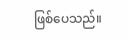ဖြစ်ပေသည်။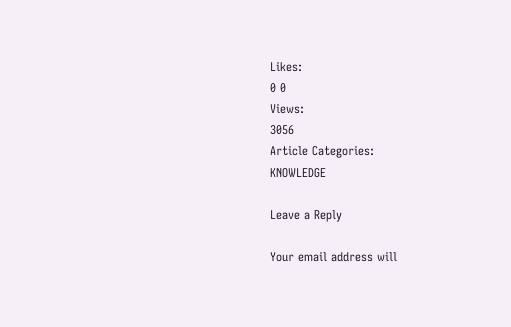Likes:
0 0
Views:
3056
Article Categories:
KNOWLEDGE

Leave a Reply

Your email address will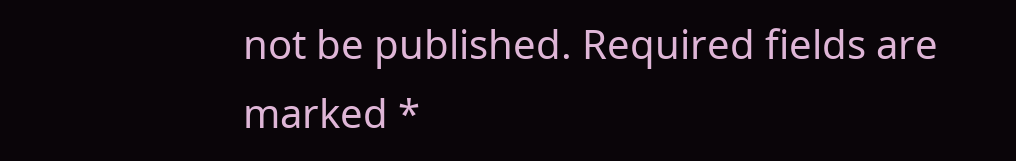not be published. Required fields are marked *